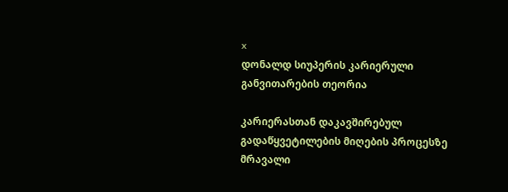x
დონალდ სიუპერის კარიერული განვითარების თეორია

კარიერასთან დაკავშირებულ გადაწყვეტილების მიღების პროცესზე მრავალი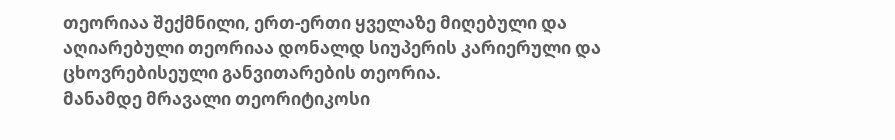თეორიაა შექმნილი, ერთ-ერთი ყველაზე მიღებული და აღიარებული თეორიაა დონალდ სიუპერის კარიერული და ცხოვრებისეული განვითარების თეორია.
მანამდე მრავალი თეორიტიკოსი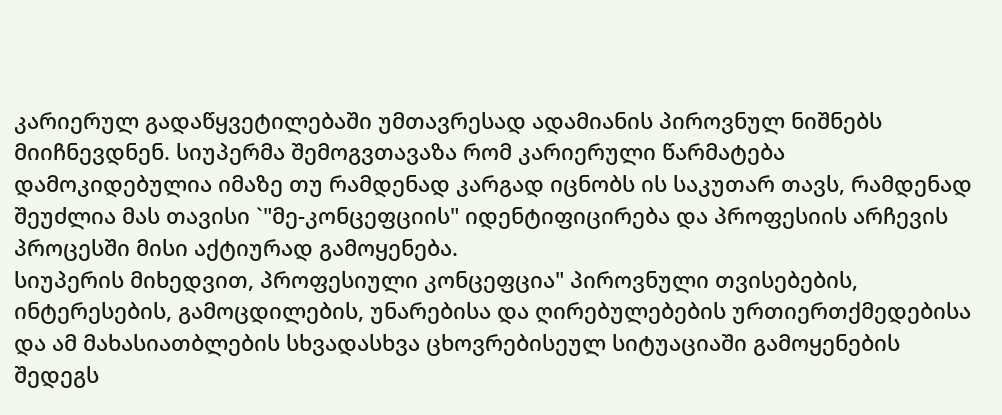კარიერულ გადაწყვეტილებაში უმთავრესად ადამიანის პიროვნულ ნიშნებს მიიჩნევდნენ. სიუპერმა შემოგვთავაზა რომ კარიერული წარმატება დამოკიდებულია იმაზე თუ რამდენად კარგად იცნობს ის საკუთარ თავს, რამდენად შეუძლია მას თავისი `"მე-კონცეფციის" იდენტიფიცირება და პროფესიის არჩევის პროცესში მისი აქტიურად გამოყენება.
სიუპერის მიხედვით, პროფესიული კონცეფცია" პიროვნული თვისებების, ინტერესების, გამოცდილების, უნარებისა და ღირებულებების ურთიერთქმედებისა და ამ მახასიათბლების სხვადასხვა ცხოვრებისეულ სიტუაციაში გამოყენების შედეგს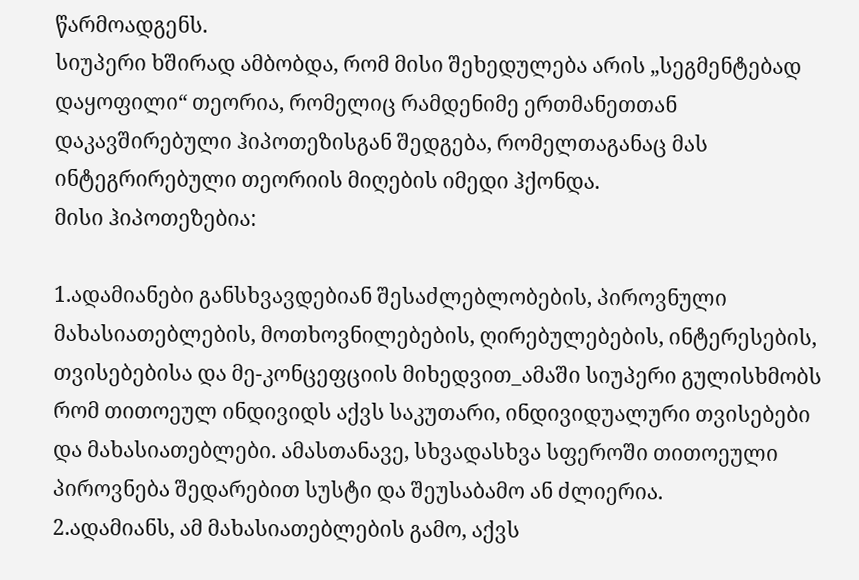წარმოადგენს.
სიუპერი ხშირად ამბობდა, რომ მისი შეხედულება არის „სეგმენტებად დაყოფილი“ თეორია, რომელიც რამდენიმე ერთმანეთთან დაკავშირებული ჰიპოთეზისგან შედგება, რომელთაგანაც მას ინტეგრირებული თეორიის მიღების იმედი ჰქონდა.
მისი ჰიპოთეზებია:

1.ადამიანები განსხვავდებიან შესაძლებლობების, პიროვნული მახასიათებლების, მოთხოვნილებების, ღირებულებების, ინტერესების, თვისებებისა და მე-კონცეფციის მიხედვით_ამაში სიუპერი გულისხმობს რომ თითოეულ ინდივიდს აქვს საკუთარი, ინდივიდუალური თვისებები და მახასიათებლები. ამასთანავე, სხვადასხვა სფეროში თითოეული პიროვნება შედარებით სუსტი და შეუსაბამო ან ძლიერია.
2.ადამიანს, ამ მახასიათებლების გამო, აქვს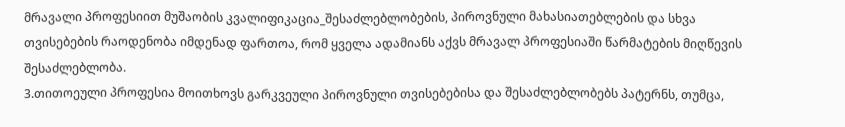მრავალი პროფესიით მუშაობის კვალიფიკაცია_შესაძლებლობების, პიროვნული მახასიათებლების და სხვა თვისებების რაოდენობა იმდენად ფართოა, რომ ყველა ადამიანს აქვს მრავალ პროფესიაში წარმატების მიღწევის შესაძლებლობა.
3.თითოეული პროფესია მოითხოვს გარკვეული პიროვნული თვისებებისა და შესაძლებლობებს პატერნს, თუმცა,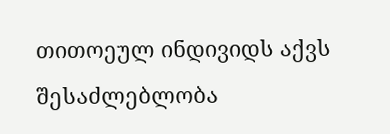თითოეულ ინდივიდს აქვს შესაძლებლობა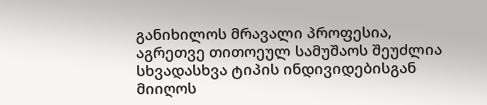განიხილოს მრავალი პროფესია, აგრეთვე თითოეულ სამუშაოს შეუძლია სხვადასხვა ტიპის ინდივიდებისგან მიიღოს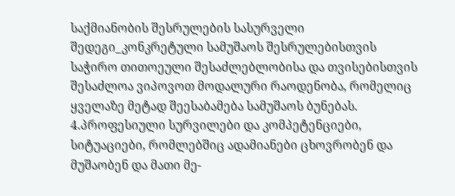საქმიანობის შესრულების სასურველი შედეგი_კონკრეტული სამუშაოს შესრულებისთვის საჭირო თითოეული შესაძლებლობისა და თვისებისთვის შესაძლოა ვიპოვოთ მოდალური რაოდენობა, რომელიც ყველაზე მეტად შეესაბამება სამუშაოს ბუნებას.
4.პროფესიული სურვილები და კომპეტენციები, სიტუაციები, რომლებშიც ადამიანები ცხოვრობენ და მუშაობენ და მათი მე-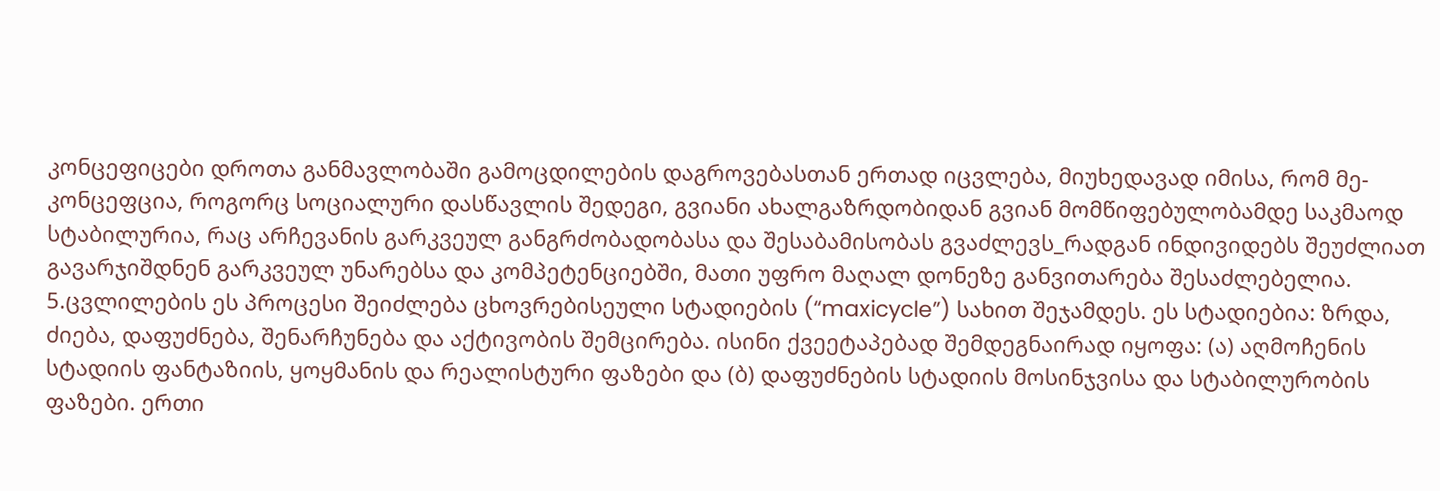კონცეფიცები დროთა განმავლობაში გამოცდილების დაგროვებასთან ერთად იცვლება, მიუხედავად იმისა, რომ მე-კონცეფცია, როგორც სოციალური დასწავლის შედეგი, გვიანი ახალგაზრდობიდან გვიან მომწიფებულობამდე საკმაოდ სტაბილურია, რაც არჩევანის გარკვეულ განგრძობადობასა და შესაბამისობას გვაძლევს_რადგან ინდივიდებს შეუძლიათ გავარჯიშდნენ გარკვეულ უნარებსა და კომპეტენციებში, მათი უფრო მაღალ დონეზე განვითარება შესაძლებელია.
5.ცვლილების ეს პროცესი შეიძლება ცხოვრებისეული სტადიების (“maxicycle”) სახით შეჯამდეს. ეს სტადიებია: ზრდა, ძიება, დაფუძნება, შენარჩუნება და აქტივობის შემცირება. ისინი ქვეეტაპებად შემდეგნაირად იყოფა: (ა) აღმოჩენის სტადიის ფანტაზიის, ყოყმანის და რეალისტური ფაზები და (ბ) დაფუძნების სტადიის მოსინჯვისა და სტაბილურობის ფაზები. ერთი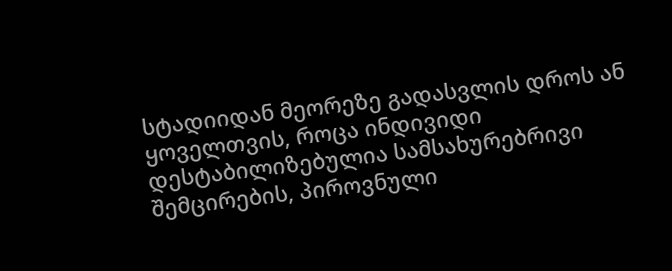სტადიიდან მეორეზე გადასვლის დროს ან ყოველთვის, როცა ინდივიდი დესტაბილიზებულია სამსახურებრივი შემცირების, პიროვნული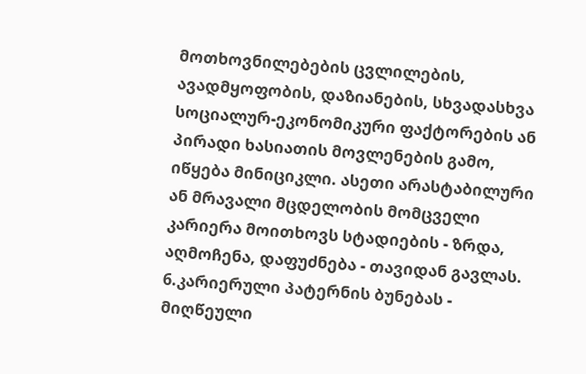მოთხოვნილებების ცვლილების, ავადმყოფობის, დაზიანების, სხვადასხვა სოციალურ-ეკონომიკური ფაქტორების ან პირადი ხასიათის მოვლენების გამო, იწყება მინიციკლი. ასეთი არასტაბილური ან მრავალი მცდელობის მომცველი კარიერა მოითხოვს სტადიების - ზრდა, აღმოჩენა, დაფუძნება - თავიდან გავლას.
6.კარიერული პატერნის ბუნებას - მიღწეული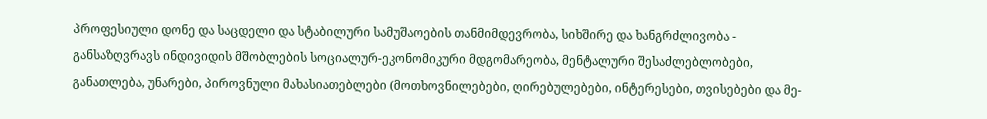პროფესიული დონე და საცდელი და სტაბილური სამუშაოების თანმიმდევრობა, სიხშირე და ხანგრძლივობა - განსაზღვრავს ინდივიდის მშობლების სოციალურ-ეკონომიკური მდგომარეობა, მენტალური შესაძლებლობები, განათლება, უნარები, პიროვნული მახასიათებლები (მოთხოვნილებები, ღირებულებები, ინტერესები, თვისებები და მე-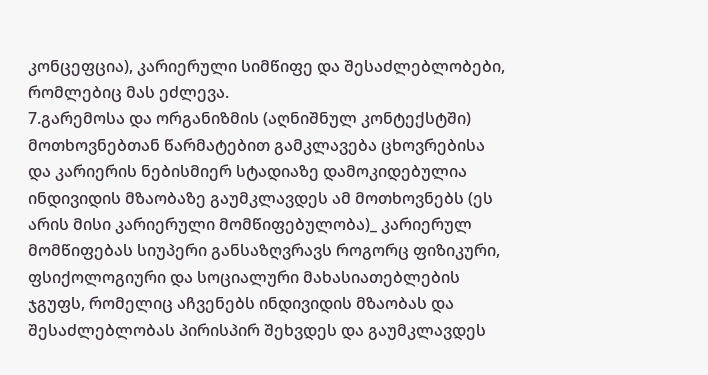კონცეფცია), კარიერული სიმწიფე და შესაძლებლობები, რომლებიც მას ეძლევა.
7.გარემოსა და ორგანიზმის (აღნიშნულ კონტექსტში) მოთხოვნებთან წარმატებით გამკლავება ცხოვრებისა და კარიერის ნებისმიერ სტადიაზე დამოკიდებულია ინდივიდის მზაობაზე გაუმკლავდეს ამ მოთხოვნებს (ეს არის მისი კარიერული მომწიფებულობა)_ კარიერულ მომწიფებას სიუპერი განსაზღვრავს როგორც ფიზიკური, ფსიქოლოგიური და სოციალური მახასიათებლების ჯგუფს, რომელიც აჩვენებს ინდივიდის მზაობას და შესაძლებლობას პირისპირ შეხვდეს და გაუმკლავდეს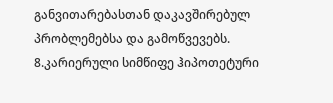განვითარებასთან დაკავშირებულ პრობლემებსა და გამოწვევებს.
8.კარიერული სიმწიფე ჰიპოთეტური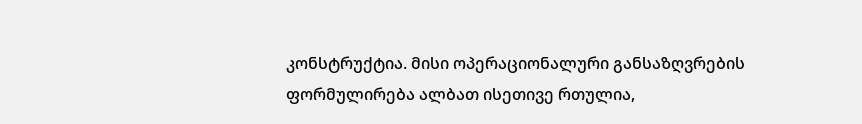კონსტრუქტია. მისი ოპერაციონალური განსაზღვრების ფორმულირება ალბათ ისეთივე რთულია,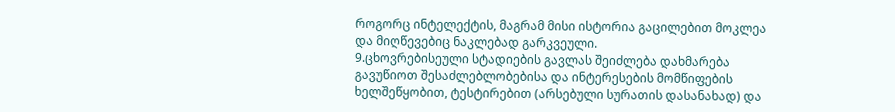როგორც ინტელექტის, მაგრამ მისი ისტორია გაცილებით მოკლეა და მიღწევებიც ნაკლებად გარკვეული.
9.ცხოვრებისეული სტადიების გავლას შეიძლება დახმარება გავუწიოთ შესაძლებლობებისა და ინტერესების მომწიფების ხელშეწყობით, ტესტირებით (არსებული სურათის დასანახად) და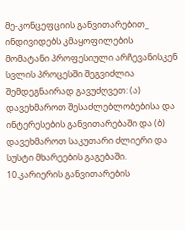მე-კონცეფციის განვითარებით_ ინდივიდებს კმაყოფილების მომატანი პროფესიული არჩევანისკენ სვლის პროცესში შეგვიძლია შემდეგნაირად გავუძღვეთ: (ა) დავეხმაროთ შესაძლებლობებისა და ინტერესების განვითარებაში და (ბ) დავეხმაროთ საკუთარი ძლიერი და სუსტი მხარეების გაგებაში.
10.კარიერის განვითარების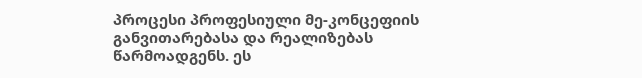პროცესი პროფესიული მე-კონცეფიის განვითარებასა და რეალიზებას წარმოადგენს. ეს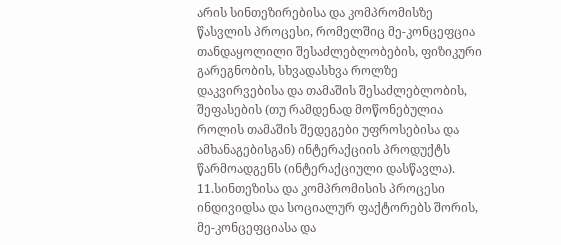არის სინთეზირებისა და კომპრომისზე წასვლის პროცესი, რომელშიც მე-კონცეფცია თანდაყოლილი შესაძლებლობების, ფიზიკური გარეგნობის, სხვადასხვა როლზე დაკვირვებისა და თამაშის შესაძლებლობის, შეფასების (თუ რამდენად მოწონებულია როლის თამაშის შედეგები უფროსებისა და ამხანაგებისგან) ინტერაქციის პროდუქტს წარმოადგენს (ინტერაქციული დასწავლა).
11.სინთეზისა და კომპრომისის პროცესი ინდივიდსა და სოციალურ ფაქტორებს შორის, მე-კონცეფციასა და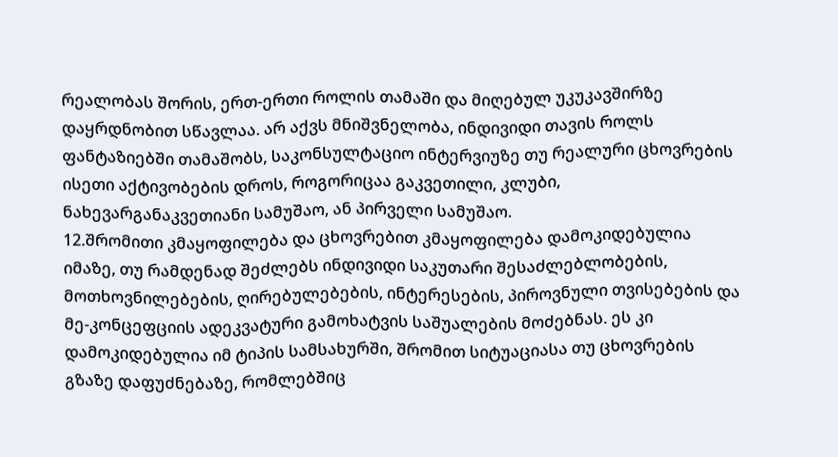რეალობას შორის, ერთ-ერთი როლის თამაში და მიღებულ უკუკავშირზე დაყრდნობით სწავლაა. არ აქვს მნიშვნელობა, ინდივიდი თავის როლს ფანტაზიებში თამაშობს, საკონსულტაციო ინტერვიუზე თუ რეალური ცხოვრების ისეთი აქტივობების დროს, როგორიცაა გაკვეთილი, კლუბი, ნახევარგანაკვეთიანი სამუშაო, ან პირველი სამუშაო.
12.შრომითი კმაყოფილება და ცხოვრებით კმაყოფილება დამოკიდებულია იმაზე, თუ რამდენად შეძლებს ინდივიდი საკუთარი შესაძლებლობების, მოთხოვნილებების, ღირებულებების, ინტერესების, პიროვნული თვისებების და მე-კონცეფციის ადეკვატური გამოხატვის საშუალების მოძებნას. ეს კი დამოკიდებულია იმ ტიპის სამსახურში, შრომით სიტუაციასა თუ ცხოვრების გზაზე დაფუძნებაზე, რომლებშიც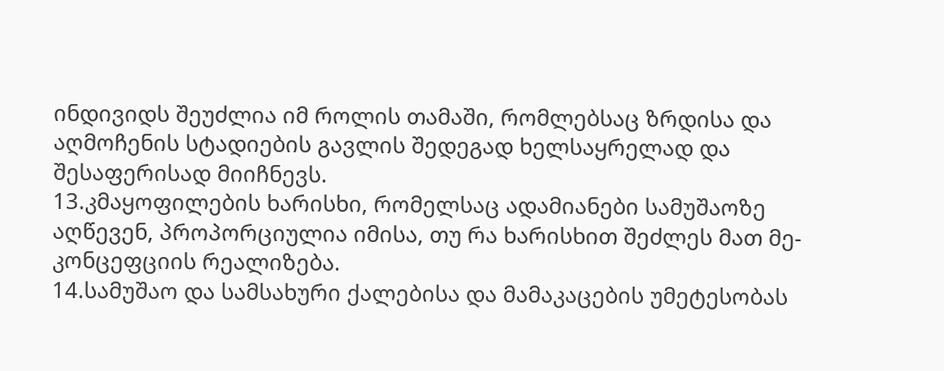ინდივიდს შეუძლია იმ როლის თამაში, რომლებსაც ზრდისა და აღმოჩენის სტადიების გავლის შედეგად ხელსაყრელად და შესაფერისად მიიჩნევს.
13.კმაყოფილების ხარისხი, რომელსაც ადამიანები სამუშაოზე აღწევენ, პროპორციულია იმისა, თუ რა ხარისხით შეძლეს მათ მე-კონცეფციის რეალიზება.
14.სამუშაო და სამსახური ქალებისა და მამაკაცების უმეტესობას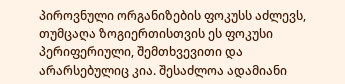პიროვნული ორგანიზების ფოკუსს აძლევს, თუმცაღა ზოგიერთისთვის ეს ფოკუსი პერიფერიული, შემთხვევითი და არარსებულიც კია. შესაძლოა ადამიანი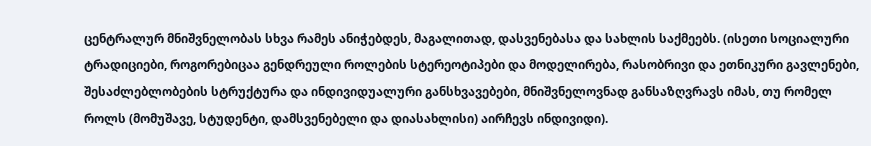ცენტრალურ მნიშვნელობას სხვა რამეს ანიჭებდეს, მაგალითად, დასვენებასა და სახლის საქმეებს. (ისეთი სოციალური ტრადიციები, როგორებიცაა გენდრეული როლების სტერეოტიპები და მოდელირება, რასობრივი და ეთნიკური გავლენები, შესაძლებლობების სტრუქტურა და ინდივიდუალური განსხვავებები, მნიშვნელოვნად განსაზღვრავს იმას, თუ რომელ როლს (მომუშავე, სტუდენტი, დამსვენებელი და დიასახლისი) აირჩევს ინდივიდი).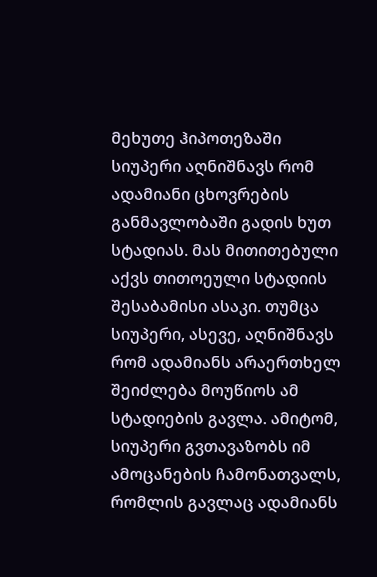მეხუთე ჰიპოთეზაში სიუპერი აღნიშნავს რომ ადამიანი ცხოვრების განმავლობაში გადის ხუთ სტადიას. მას მითითებული აქვს თითოეული სტადიის შესაბამისი ასაკი. თუმცა სიუპერი, ასევე, აღნიშნავს რომ ადამიანს არაერთხელ შეიძლება მოუწიოს ამ სტადიების გავლა. ამიტომ, სიუპერი გვთავაზობს იმ ამოცანების ჩამონათვალს, რომლის გავლაც ადამიანს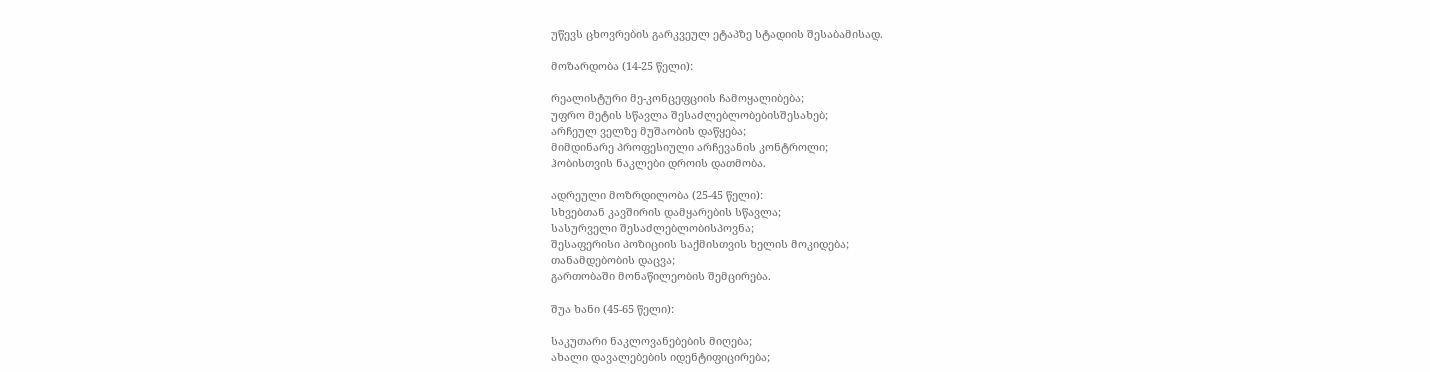უწევს ცხოვრების გარკვეულ ეტაპზე სტადიის შესაბამისად.

მოზარდობა (14-25 წელი):

რეალისტური მე-კონცეფციის ჩამოყალიბება;
უფრო მეტის სწავლა შესაძლებლობებისშესახებ;
არჩეულ ველზე მუშაობის დაწყება;
მიმდინარე პროფესიული არჩევანის კონტროლი;
ჰობისთვის ნაკლები დროის დათმობა.

ადრეული მოზრდილობა (25-45 წელი):
სხვებთან კავშირის დამყარების სწავლა;
სასურველი შესაძლებლობისპოვნა;
შესაფერისი პოზიციის საქმისთვის ხელის მოკიდება;
თანამდებობის დაცვა;
გართობაში მონაწილეობის შემცირება.

შუა ხანი (45-65 წელი):

საკუთარი ნაკლოვანებების მიღება;
ახალი დავალებების იდენტიფიცირება;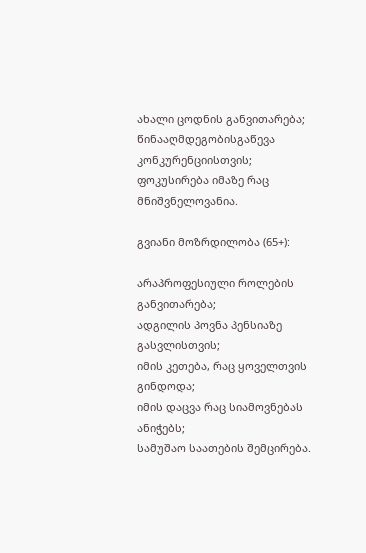ახალი ცოდნის განვითარება;
წინააღმდეგობისგაწევა კონკურენციისთვის;
ფოკუსირება იმაზე რაც მნიშვნელოვანია.

გვიანი მოზრდილობა (65+):

არაპროფესიული როლების განვითარება;
ადგილის პოვნა პენსიაზე გასვლისთვის;
იმის კეთება, რაც ყოველთვის გინდოდა;
იმის დაცვა რაც სიამოვნებას ანიჭებს;
სამუშაო საათების შემცირება.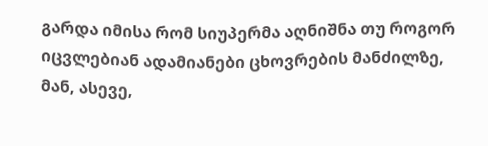გარდა იმისა რომ სიუპერმა აღნიშნა თუ როგორ იცვლებიან ადამიანები ცხოვრების მანძილზე, მან, ასევე,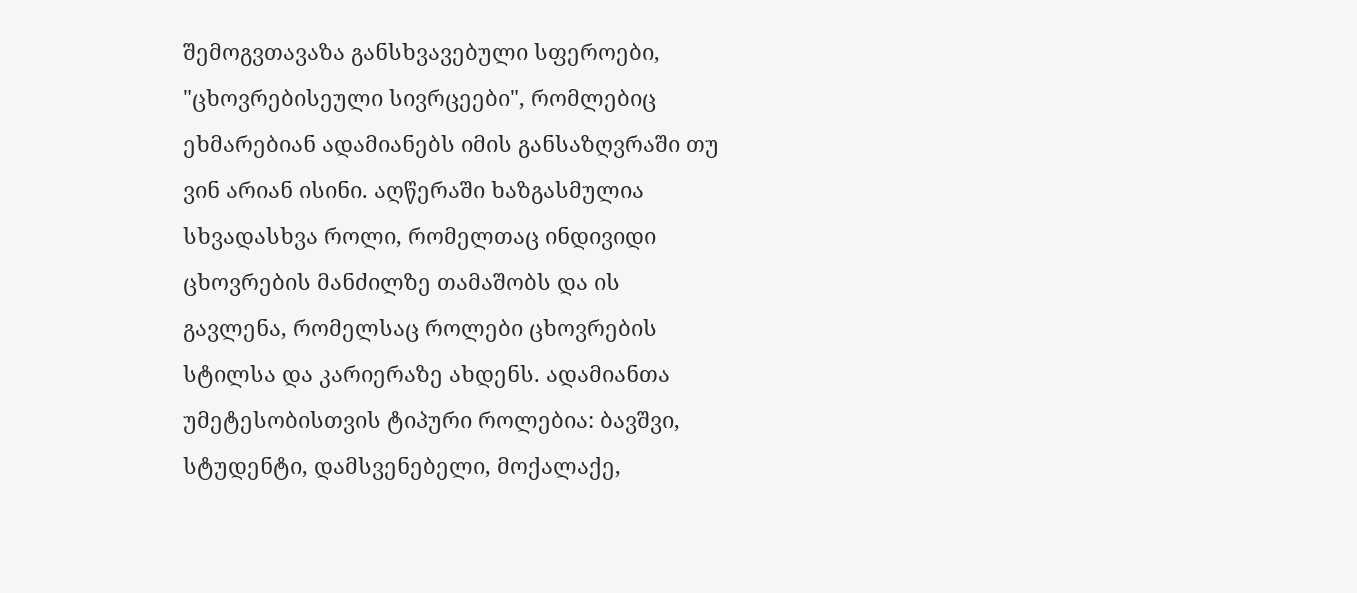შემოგვთავაზა განსხვავებული სფეროები, "ცხოვრებისეული სივრცეები", რომლებიც ეხმარებიან ადამიანებს იმის განსაზღვრაში თუ ვინ არიან ისინი. აღწერაში ხაზგასმულია სხვადასხვა როლი, რომელთაც ინდივიდი ცხოვრების მანძილზე თამაშობს და ის გავლენა, რომელსაც როლები ცხოვრების სტილსა და კარიერაზე ახდენს. ადამიანთა უმეტესობისთვის ტიპური როლებია: ბავშვი, სტუდენტი, დამსვენებელი, მოქალაქე,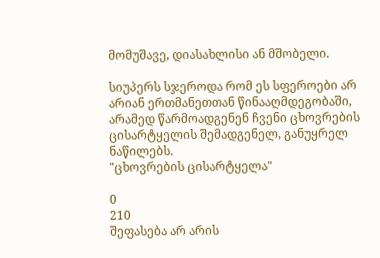მომუშავე, დიასახლისი ან მშობელი.

სიუპერს სჯეროდა რომ ეს სფეროები არ არიან ერთმანეთთან წინააღმდეგობაში, არამედ წარმოადგენენ ჩვენი ცხოვრების ცისარტყელის შემადგენელ, განუყრელ ნაწილებს.
"ცხოვრების ცისარტყელა"

0
210
შეფასება არ არის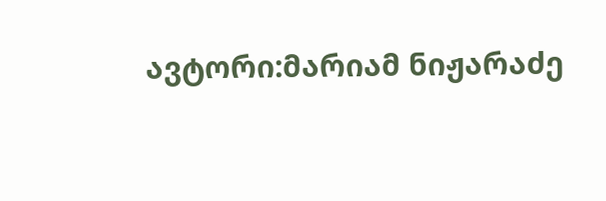ავტორი:მარიამ ნიჟარაძე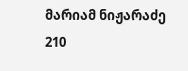მარიამ ნიჟარაძე
210